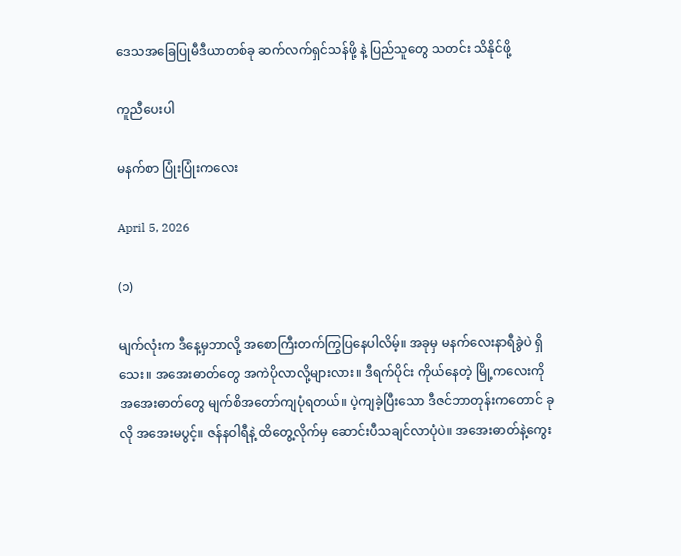ဒေသအခြေပြုမီဒီယာတစ်ခု ဆက်လက်ရှင်သန်ဖို့ နဲ့ ပြည်သူတွေ သတင်း သိနိုင်ဖို့

ကူညီပေးပါ

မနက်စာ ပြုံးပြုံးကလေး

April 5, 2026

(၁)

မျက်လုံးက ဒီနေ့မှဘာလို့ အစောကြီးတက်ကြွပြနေပါလိမ့်။ အခုမှ မနက်လေးနာရီခွဲပဲ ရှိသေး။ အအေးဓာတ်တွေ အကဲပိုလာလို့များလား။ ဒီရက်ပိုင်း ကိုယ်နေတဲ့ မြို့ကလေးကို အအေးဓာတ်တွေ မျက်စိအတော်ကျပုံရတယ်။ ပဲ့ကျခဲ့ပြီးသော ဒီဇင်ဘာတုန်းကတောင် ခုလို အအေးမပွင့်။ ဇန်နဝါရီနဲ့ ထိတွေ့လိုက်မှ ဆောင်းပီသချင်လာပုံပဲ။ အအေးဓာတ်နဲ့ကွေး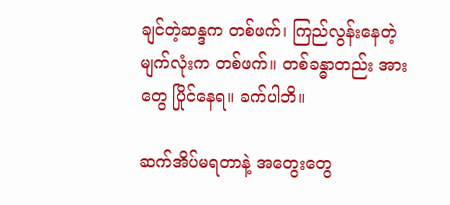ချင်တဲ့ဆန္ဒက တစ်ဖက်၊ ကြည်လွန်းနေတဲ့ မျက်လုံးက တစ်ဖက်။ တစ်ခန္ဓာတည်း အားတွေ ပြိုင်နေရ။ ခက်ပါဘိ။

ဆက်အိပ်မရတာနဲ့ အတွေးတွေ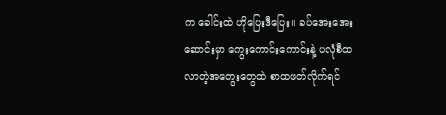က ခေါင်းထဲ ဟိုပြေးဒီပြေး။ ခပ်အေးအေးဆောင်းမှာ ကွေးကောင်းကောင်းနဲ့ ပလုံစီထလာတဲ့အတွေးတွေထဲ စာထဖတ်လိုက်ရင်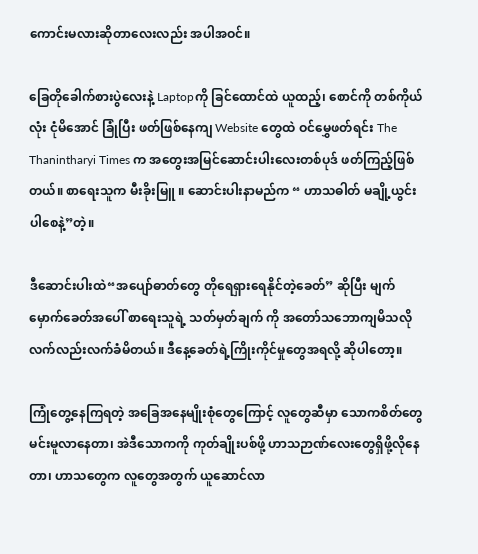ကောင်းမလားဆိုတာလေးလည်း အပါအဝင်။

ခြေတိုခေါက်စားပွဲလေးနဲ့ Laptopကို ခြင်ထောင်ထဲ ယူထည့်၊ စောင်ကို တစ်ကိုယ်လုံး ငုံမိအောင် ခြုံပြီး ဖတ်ဖြစ်နေကျ Website တွေထဲ ဝင်မွှေဖတ်ရင်း The Thanintharyi Times က အတွေးအမြင်ဆောင်းပါးလေးတစ်ပုဒ် ဖတ်ကြည့်ဖြစ်တယ်။ စာရေးသူက မီးခိုးမြူ ။ ဆောင်းပါးနာမည်က “ ဟာသဓါတ် မချို့ယွင်းပါစေနဲ့”တဲ့။

ဒီဆောင်းပါးထဲ“အပျော်ဓာတ်တွေ တိုရေရှားရေနိုင်တဲ့ခေတ်” ဆိုပြီး မျက်မှောက်ခေတ်အပေါ် စာရေးသူရဲ့ သတ်မှတ်ချက် ကို အတော်သဘောကျမိသလို လက်လည်းလက်ခံမိတယ်။ ဒီနေ့ခေတ်ရဲ့ကြိုးကိုင်မှုတွေအရလို့ ဆိုပါတော့။

ကြုံတွေ့နေကြရတဲ့ အခြေအနေမျိုးစုံတွေကြောင့် လူတွေဆီမှာ သောကစိတ်တွေမင်းမူလာနေတာ၊ အဲဒီသောကကို ကုတ်ချိုးပစ်ဖို့ ဟာသဉာဏ်လေးတွေရှိဖို့လိုနေတာ၊ ဟာသတွေက လူတွေအတွက် ယူဆောင်လာ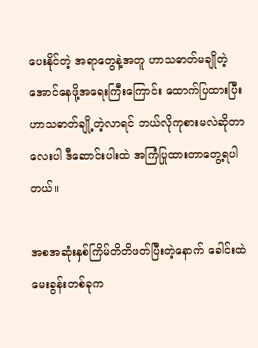ပေးနိုင်တဲ့ အရာတွေနဲ့အတူ ဟာသဓာတ်မချိုတဲ့အောင်နေဖို့အရေးကြီးကြောင်း ထောက်ပြထားပြီး ဟာသဓာတ်ချို့တဲ့လာရင် ဘယ်လိုကုစားမလဲဆိုတာလေးပါ ဒီဆောင်းပါးထဲ အကြံပြုထားတာတွေ့ရပါတယ်။

အစအဆုံးနှစ်ကြိမ်တိတိဖတ်ပြီးတဲ့နောက် ခေါင်းထဲ မေးခွန်းတစ်ခုက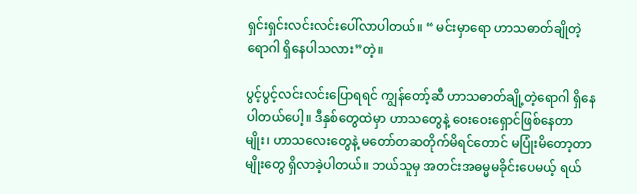ရှင်းရှင်းလင်းလင်းပေါ်လာပါတယ်။ “ မင်းမှာရော ဟာသဓာတ်ချိုတဲ့ရောဂါ ရှိနေပါသလား”တဲ့။

ပွင့်ပွင့်လင်းလင်းပြောရရင် ကျွန်တော့်ဆီ ဟာသဓာတ်ချို့တဲ့ရောဂါ ရှိနေပါတယ်ပေါ့။ ဒီနှစ်တွေထဲမှာ ဟာသတွေနဲ့ ဝေးဝေးရှောင်ဖြစ်နေတာမျိုး၊ ဟာသလေးတွေနဲ့ မတော်တဆတိုက်မိရင်တောင် မပြုံးမိတော့တာမျိုးတွေ ရှိလာခဲ့ပါတယ်။ ဘယ်သူမှ အတင်းအဓမ္မမခိုင်းပေမယ့် ရယ်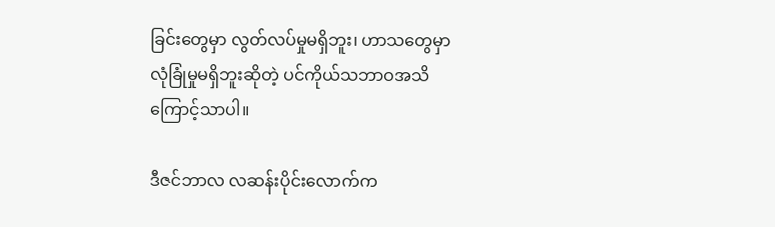ခြင်းတွေမှာ လွတ်လပ်မှုမရှိဘူး၊ ဟာသတွေမှာ လုံခြုံမှုမရှိဘူးဆိုတဲ့ ပင်ကိုယ်သဘာဝအသိကြောင့်သာပါ။

ဒီဇင်ဘာလ လဆန်းပိုင်းလောက်က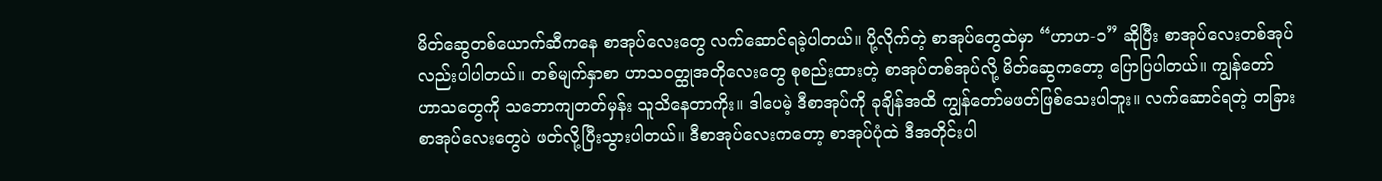မိတ်ဆွေတစ်ယောက်ဆီ‌ကနေ စာအုပ်လေးတွေ လက်ဆောင်ရခဲ့ပါတယ်။ ပို့လိုက်တဲ့ စာအုပ်တွေထဲမှာ “ဟာဟ-၁” ဆိုပြီး စာအုပ်လေးတစ်အုပ်လည်းပါပါတယ်။ တစ်မျက်နှာစာ ဟာသဝတ္ထုအတိုလေးတွေ စုစည်းထားတဲ့ စာအုပ်တစ်အုပ်လို့ မိတ်ဆွေကတော့ ပြောပြပါတယ်။ ကျွန်တော် ဟာသတွေကို သဘောကျတတ်မှန်း သူသိနေတာကိုး။ ဒါပေမဲ့ ဒီစာအုပ်ကို ခုချိန်အထိ ကျွန်တော်မဖတ်ဖြစ်သေးပါဘူး။ လက်ဆောင်ရတဲ့ တခြားစာအုပ်လေးတွေပဲ ဖတ်လို့ပြီးသွားပါတယ်။ ဒီစာအုပ်လေးကတော့ စာအုပ်ပုံထဲ ဒီအတိုင်းပါ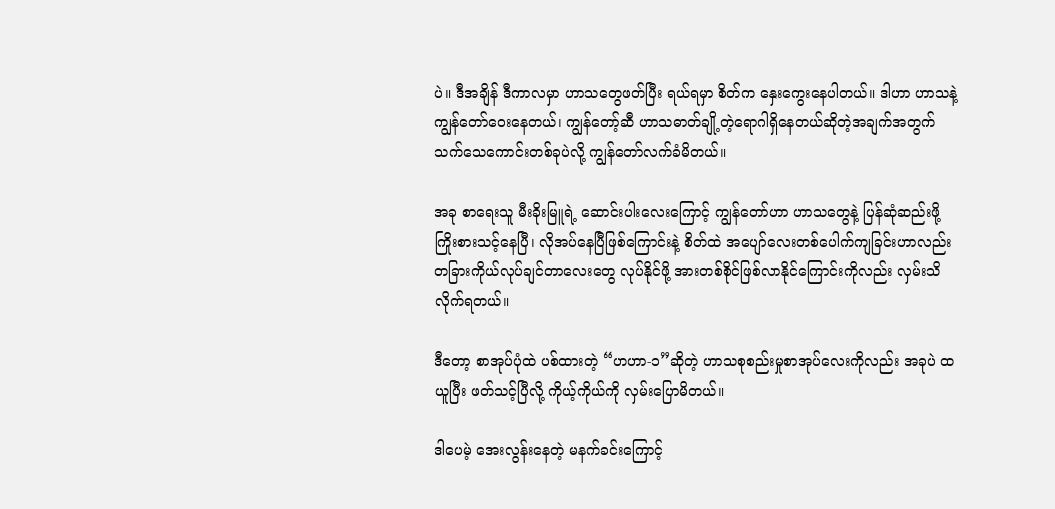ပဲ။ ဒီအချိန် ဒီကာလမှာ ဟာသတွေဖတ်ပြီး ရယ်ရမှာ စိတ်က နှေးကွေးနေပါတယ်။ ဒါဟာ ဟာသနဲ့ကျွန်တော်ဝေးနေတယ်၊ ကျွန်တော့်ဆီ ဟာသဓာတ်ချို့တဲ့ရောဂါရှိနေတယ်ဆိုတဲ့အချက်အတွက် သက်သေကောင်းတစ်ခုပဲလို့ ကျွန်တော်လက်ခံမိတယ်။

အခု စာရေးသူ မီးခိုးမြူရဲ့ ဆောင်းပါးလေးကြောင့် ကျွန်တော်ဟာ ဟာသတွေနဲ့ ပြန်ဆုံဆည်းဖို့ ကြိုးစားသင့်နေပြီ၊ လိုအပ်နေပြီဖြစ်ကြောင်းနဲ့ စိတ်ထဲ အပျော်လေးတစ်ပေါက်ကျခြင်းဟာလည်း တခြားကိုယ်လုပ်ချင်တာလေးတွေ လုပ်နိုင်ဖို့ အားတစ်စိုင်ဖြစ်လာနိုင်ကြောင်းကိုလည်း လှမ်းသိလိုက်ရတယ်။

ဒီတော့ စာအုပ်ပုံထဲ ပစ်ထားတဲ့ “ဟဟာ-၁”ဆိုတဲ့ ဟာသစုစည်းမှုစာအုပ်လေးကိုလည်း အခုပဲ ထယူပြီး ဖတ်သင့်ပြီလို့ ကိုယ့်ကိုယ်ကို လှမ်းပြောမိတယ်။

ဒါပေမဲ့ အေးလွန်းနေတဲ့ မနက်ခင်းကြောင့်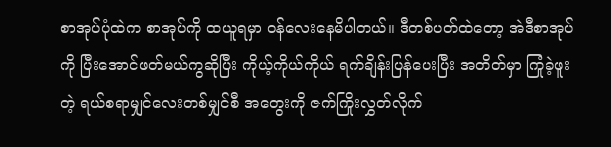စာအုပ်ပုံထဲက စာအုပ်ကို ထယူရမှာ ဝန်လေးနေမိပါတယ်။ ဒီတစ်ပတ်ထဲတော့ အဲဒီစာအုပ်ကို ပြီးအောင်ဖတ်မယ်ကွဆိုပြီး ကိုယ့်ကိုယ်ကိုယ် ရက်ချိန်းပြန်ပေးပြီး အတိတ်မှာ ကြုံခဲ့ဖူးတဲ့ ရယ်စရာမျှင်လေးတစ်မျှင်စီ အတွေးကို ဇက်ကြိုးလွှတ်လိုက်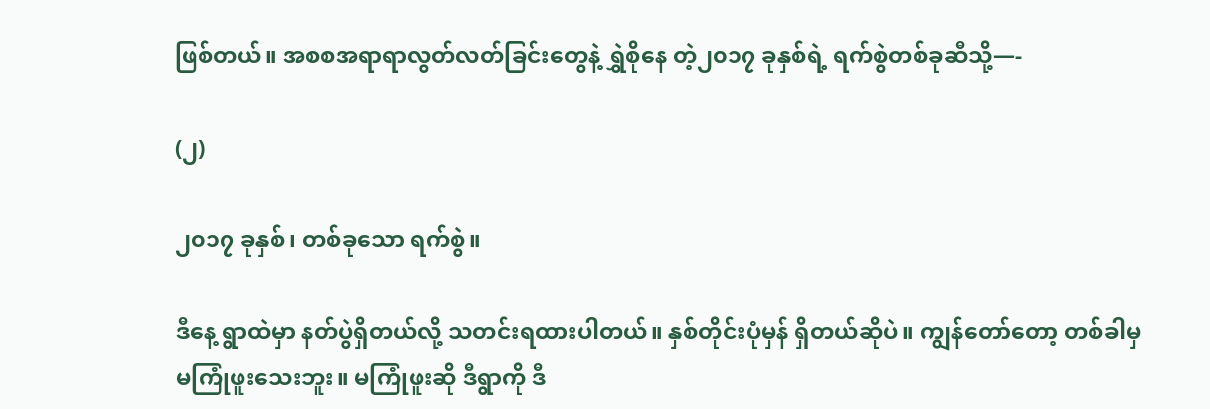ဖြစ်တယ်။ အစစအရာရာလွတ်လတ်ခြင်းတွေနဲ့ ရွှဲစိုနေ တဲ့၂၀၁၇ ခုနှစ်ရဲ့ ရက်စွဲတစ်ခုဆီသို့—-

(၂)

၂၀၁၇ ခုနှစ်၊ တစ်ခုသော ရက်စွဲ။

ဒီနေ့ ရွာထဲမှာ နတ်ပွဲရှိတယ်လို့ သတင်းရထားပါတယ်။ နှစ်တိုင်းပုံမှန် ရှိတယ်ဆိုပဲ။ ကျွန်တော်တော့ တစ်ခါမှ မကြုံဖူးသေးဘူး။ မကြုံဖူးဆို ဒီရွာကို ဒီ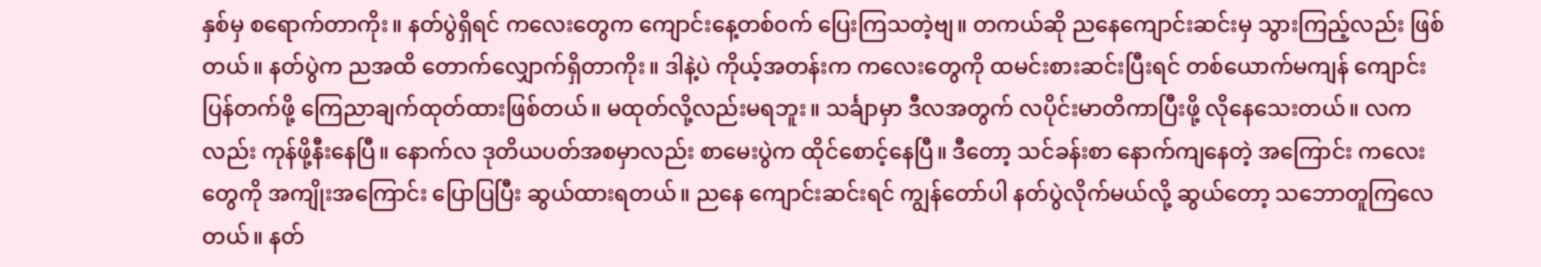နှစ်မှ စရောက်တာကိုး။ နတ်ပွဲရှိရင် ကလေးတွေက ကျောင်းနေ့တစ်ဝက် ပြေးကြသတဲ့ဗျ။ တကယ်ဆို ညနေကျောင်းဆင်းမှ သွားကြည့်လည်း ဖြစ်တယ်။ နတ်ပွဲက ညအထိ တောက်လျှောက်ရှိတာကိုး။ ဒါနဲ့ပဲ ကိုယ့်အတန်းက ကလေးတွေကို ထမင်းစားဆင်းပြီးရင် တစ်ယောက်မကျန် ကျောင်းပြန်တက်ဖို့ ကြေညာချက်ထုတ်ထားဖြစ်တယ်။ မထုတ်လို့လည်းမရဘူး။ သင်္ချာမှာ ဒီလအတွက် လပိုင်းမာတိကာပြီးဖို့ လိုနေသေးတယ်။ လကလည်း ကုန်ဖို့နီးနေပြီ။ နောက်လ ဒုတိယပတ်အစမှာလည်း စာမေးပွဲက ထိုင်စောင့်နေပြီ။ ဒီတော့ သင်ခန်းစာ နောက်ကျနေတဲ့ အကြောင်း ကလေးတွေကို အကျိုးအကြောင်း ပြောပြပြီး ဆွယ်ထားရတယ်။ ညနေ ကျောင်းဆင်းရင် ကျွန်တော်ပါ နတ်ပွဲလိုက်မယ်လို့ ဆွယ်တော့ သဘောတူကြလေတယ်။ နတ်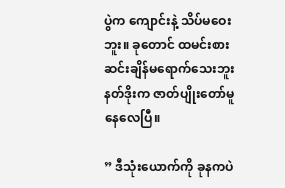ပွဲက ကျောင်းနဲ့ သိပ်မဝေးဘူး။ ခုတောင် ထမင်းစားဆင်းချိန်မရောက်သေးဘူး နတ်ဒိုးက ဇာတ်ပျိုးတော်မူနေလေပြီ။

” ဒီသုံးယောက်ကို ခုနကပဲ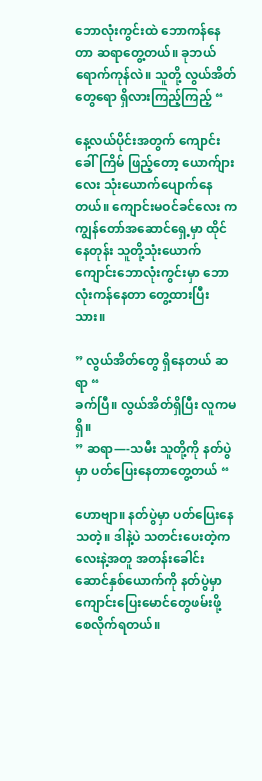ဘောလုံးကွင်းထဲ ဘောကန်နေတာ ဆရာတွေ့တယ်။ ခုဘယ်ရောက်ကုန်လဲ။ သူတို့ လွယ်အိတ်တွေရော ရှိလားကြည့်ကြည့် “

နေ့လယ်ပိုင်းအတွက် ကျောင်းခေါ်ကြိမ် ဖြည့်တော့ ယောက်ျားလေး သုံးယောက်ပျောက်နေတယ်။ ကျောင်းမဝင်ခင်လေး က ကျွန်တော်အဆောင်ရှေ့မှာ ထိုင်နေတုန်း သူတို့သုံးယောက် ကျောင်းဘောလုံးကွင်းမှာ ဘောလုံးကန်နေတာ တွေ့ထားပြီးသား။

” လွယ်အိတ်တွေ ရှိနေတယ် ဆရာ “
ခက်ပြီ။ လွယ်အိတ်ရှိပြီး လူကမရှိ။
” ဆရာ—-သမီး သူတို့ကို နတ်ပွဲမှာ ပတ်ပြေးနေတာတွေ့တယ် “

ဟောဗျာ။ နတ်ပွဲမှာ ပတ်ပြေးနေသတဲ့။ ဒါနဲ့ပဲ သတင်းပေးတဲ့ကလေးနဲ့အတူ အတန်းခေါင်းဆောင်နှစ်ယောက်ကို နတ်ပွဲမှာ ကျောင်းပြေးမောင်တွေဖမ်းဖို့ စေလိုက်ရတယ်။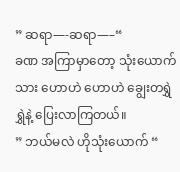” ဆရာ—-ဆရာ—–“
ခဏ အကြာမှာတော့ သုံးယောက်သား ဟောဟဲ ဟောဟဲ ချွေးတရွှဲရွှဲနဲ့ ပြေးလာကြတယ်။
” ဘယ်မလဲ ဟိုသုံးယောက် “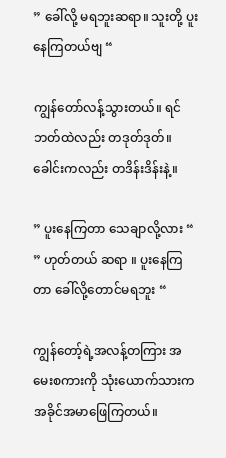” ခေါ်လို့ မရဘူးဆရာ။ သူးတို့ ပူးနေကြတယ်ဗျ “

ကျွန်တော်လန့်သွားတယ်။ ရင်ဘတ်ထဲလည်း တဒုတ်ဒုတ်။ ခေါင်းကလည်း တဒိန်းဒိန်းနဲ့။

” ပူးနေကြတာ သေချာလို့လား “
” ဟုတ်တယ် ဆရာ ။ ပူးနေကြတာ ခေါ်လို့တောင်မရဘူး “

ကျွန်တော့်ရဲ့အလန့်တကြား အမေးစကားကို သုံးယောက်သားက အခိုင်အမာဖြေကြတယ်။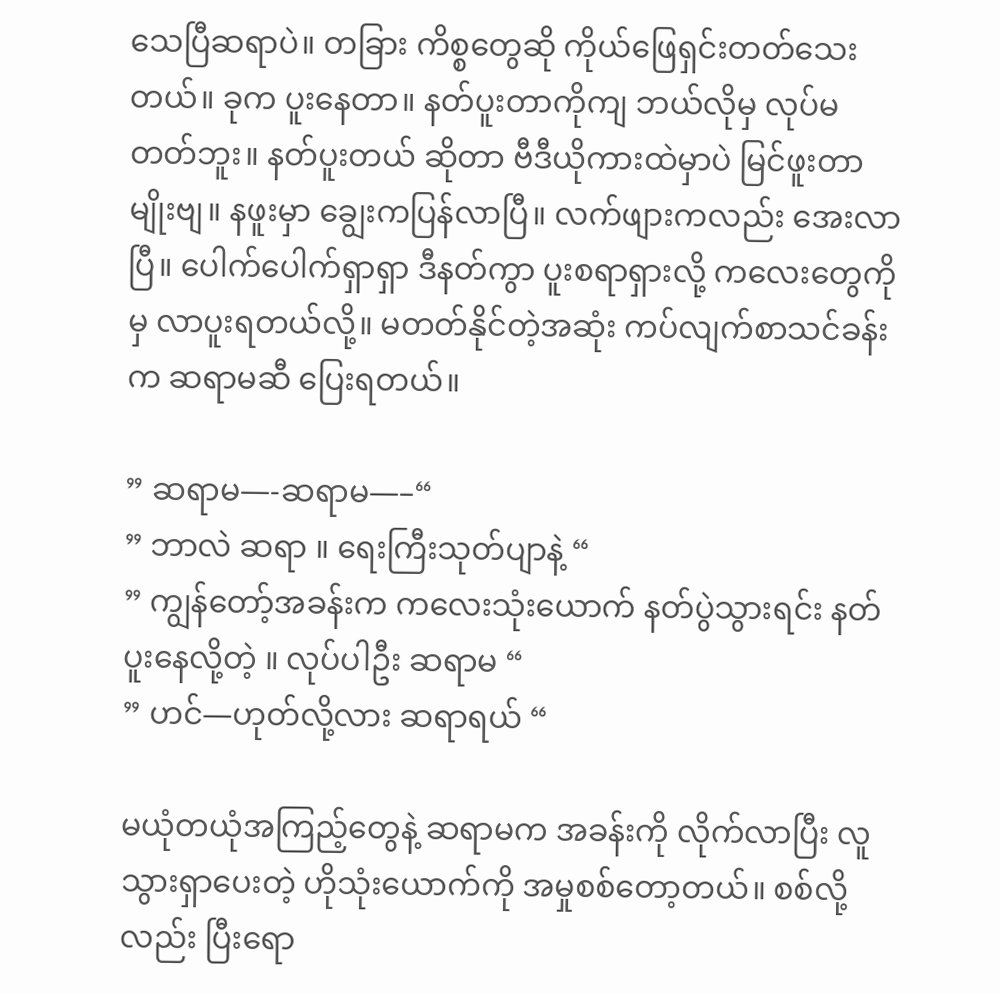သေပြီဆရာပဲ။ တခြား ကိစ္စတွေဆို ကိုယ်ဖြေရှင်းတတ်သေးတယ်။ ခုက ပူးနေတာ။ နတ်ပူးတာကိုကျ ဘယ်လိုမှ လုပ်မတတ်ဘူး။ နတ်ပူးတယ် ဆိုတာ ဗီဒီယိုကားထဲမှာပဲ မြင်ဖူးတာမျိုးဗျ။ နဖူးမှာ ချွေးကပြန်လာပြီ။ လက်ဖျားကလည်း အေးလာပြီ။ ပေါက်ပေါက်ရှာရှာ ဒီနတ်ကွာ ပူးစရာရှားလို့ ကလေးတွေကိုမှ လာပူးရတယ်လို့။ မတတ်နိုင်တဲ့အဆုံး ကပ်လျက်စာသင်ခန်းက ဆရာမဆီ ပြေးရတယ်။

” ဆရာမ—-ဆရာမ—–“
” ဘာလဲ ဆရာ ။ ရေးကြီးသုတ်ပျာနဲ့ “
” ကျွန်တော့်အခန်းက ကလေးသုံးယောက် နတ်ပွဲသွားရင်း နတ်ပူးနေလို့တဲ့ ။ လုပ်ပါဦး ဆရာမ “
” ဟင်—ဟုတ်လို့လား ဆရာရယ် “

မယုံတယုံအကြည့်တွေနဲ့ ဆရာမက အခန်းကို လိုက်လာပြီး လူသွားရှာပေးတဲ့ ဟိုသုံးယောက်ကို အမှုစစ်တော့တယ်။ စစ်လို့လည်း ပြီးရော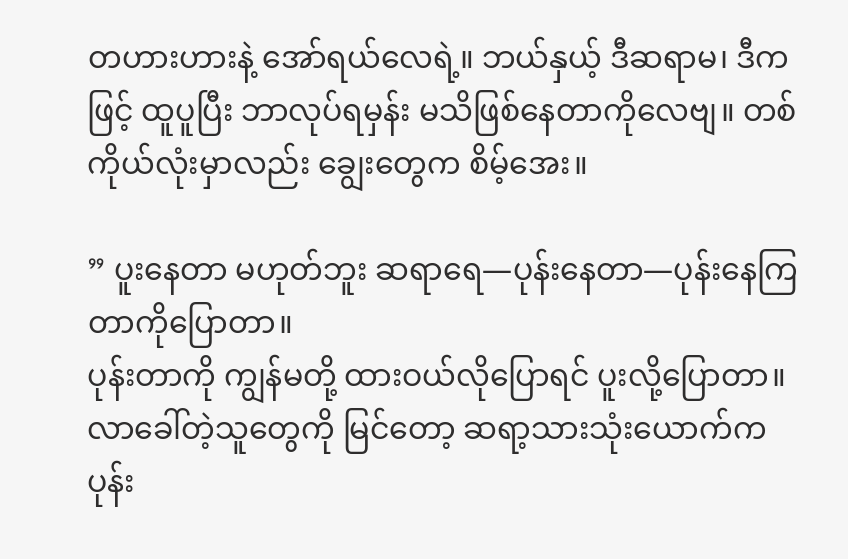တဟားဟားနဲ့ အော်ရယ်လေရဲ့။ ဘယ်နှယ့် ဒီဆရာမ၊ ဒီကဖြင့် ထူပူပြီး ဘာလုပ်ရမှန်း မသိဖြစ်နေတာကိုလေဗျ။ တစ်ကိုယ်လုံးမှာလည်း ချွေးတွေက စိမ့်အေး။

” ပူးနေတာ မဟုတ်ဘူး ဆရာရေ—ပုန်းနေတာ—ပုန်းနေကြတာကိုပြောတာ။
ပုန်းတာကို ကျွန်မတို့ ထားဝယ်လိုပြောရင် ပူးလို့ပြောတာ။
လာခေါ်တဲ့သူတွေကို မြင်တော့ ဆရာ့သားသုံးယောက်က ပုန်း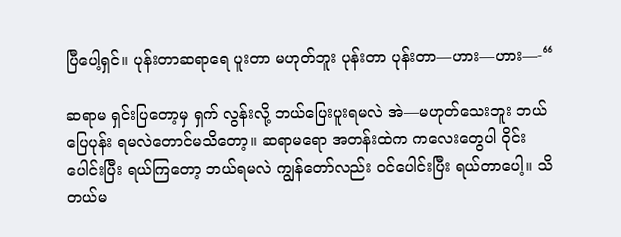ပြီပေါ့ရှင်။ ပုန်းတာဆရာရေ ပူးတာ မဟုတ်ဘူး ပုန်းတာ ပုန်းတာ—ဟား—ဟား—-“

ဆရာမ ရှင်းပြတော့မှ ရှက် လွန်းလို့ ဘယ်ပြေးပူးရမလဲ အဲ—မဟုတ်သေးဘူး ဘယ်ပြေပုန်း ရမလဲတောင်မသိတော့။ ဆရာမရော အတန်းထဲက ကလေးတွေပါ ဝိုင်းပေါင်းပြီး ရယ်ကြတော့ ဘယ်ရမလဲ ကျွန်တော်လည်း ဝင်ပေါင်းပြီး ရယ်တာပေါ့။ သိတယ်မ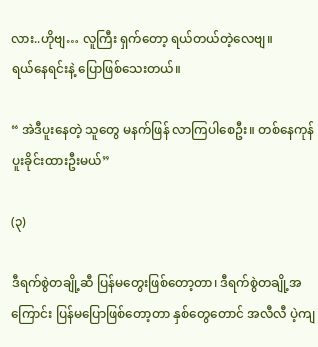လား..ဟိုဗျ… လူကြီး ရှက်တော့ ရယ်တယ်တဲ့လေဗျ။
ရယ်နေရင်းနဲ့ ပြောဖြစ်သေးတယ်။

“ အဲဒီပူးနေတဲ့ သူတွေ မနက်ဖြန် လာကြပါစေဦး။ တစ်နေကုန် ပူးခိုင်းထားဦးမယ်”

(၃)

ဒီရက်စွဲတချို့ဆီ ပြန်မတွေးဖြစ်တော့တာ၊ ဒီရက်စွဲတချို့အကြောင်း ပြန်မပြောဖြစ်တော့တာ နှစ်တွေတောင် အလီလီ ပဲ့ကျ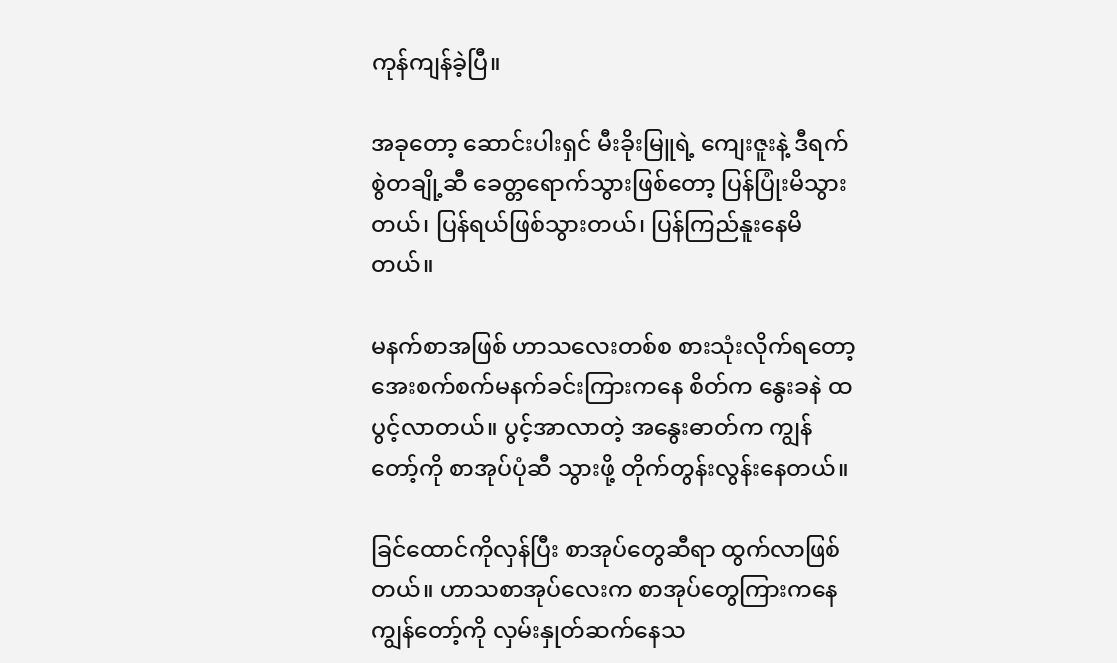ကုန်ကျန်ခဲ့ပြီ။

အခုတော့ ဆောင်းပါးရှင် မီးခိုးမြူရဲ့ ကျေးဇူးနဲ့ ဒီရက်စွဲတချို့ဆီ ခေတ္တရောက်သွားဖြစ်တော့ ပြန်ပြုံးမိသွားတယ်၊ ပြန်ရယ်ဖြစ်သွားတယ်၊ ပြန်ကြည်နူးနေမိတယ်။

မနက်စာအဖြစ် ဟာသလေးတစ်စ စားသုံးလိုက်ရတော့ အေးစက်စက်မနက်ခင်းကြားကနေ စိတ်က နွေးခနဲ ထပွင့်လာတယ်။ ပွင့်အာလာတဲ့ အနွေးဓာတ်က ကျွန်တော့်ကို စာအုပ်ပုံဆီ သွားဖို့ တိုက်တွန်းလွန်းနေတယ်။

ခြင်ထောင်ကိုလှန်ပြီး စာအုပ်တွေဆီရာ ထွက်လာဖြစ်တယ်။ ဟာသစာအုပ်လေးက စာအုပ်တွေကြားကနေ ကျွန်တော့်ကို လှမ်းနှုတ်ဆက်နေသ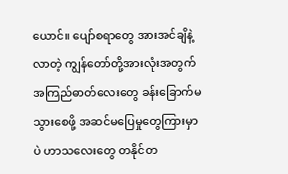ယောင်။ ပျော်စရာတွေ အားအင်ချိနဲ့လာတဲ့ ကျွန်တော်တို့အားလုံးအတွက် အကြည်ဓာတ်လေးတွေ ခန်းခြောက်မသွားစေဖို့ အဆင်မပြေမှုတွေကြားမှာပဲ ဟာသလေးတွေ တနိုင်တ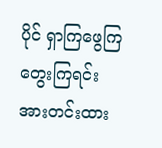ပိုင် ရှာကြဖွေကြ တွေးကြရင်း အားတင်းထား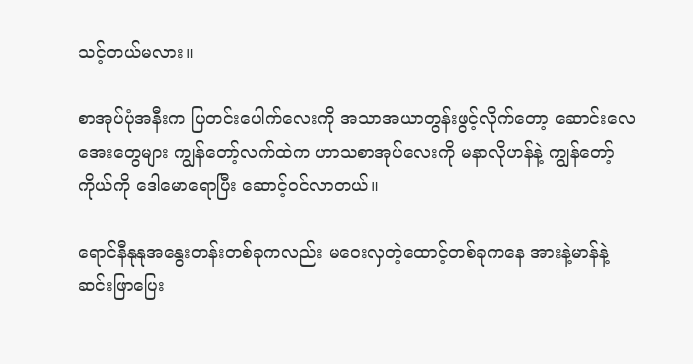သင့်တယ်မလား။

စာအုပ်ပုံအနီးက ပြတင်းပေါက်လေးကို အသာအယာတွန်းဖွင့်လိုက်တော့ ဆောင်းလေအေးတွေများ ကျွန်တော့်လက်ထဲက ဟာသစာအုပ်လေးကို မနာလိုဟန်နဲ့ ကျွန်တော့်ကိုယ်ကို ဒေါမောရောပြီး ဆောင့်ဝင်လာတယ်။

ရောင်နီနုနုအနွေးတန်းတစ်ခုကလည်း မဝေးလှတဲ့ထောင့်တစ်ခုကနေ အားနဲ့မာန်နဲ့ ဆင်းဖြာပြေး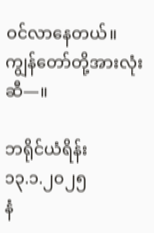ဝင်လာနေတယ်။ ကျွန်တော်တို့အားလုံးဆီ—။

ဘရိုင်ယံရိန်း
၁၃.၁.၂၀၂၅
နံ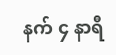နက် ၄ နာရီ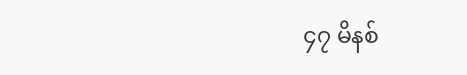၄၇ မိနစ်